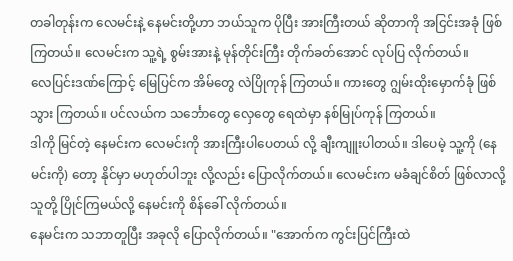တခါတုန်းက လေမင်းနဲ့ နေမင်းတို့ဟာ ဘယ်သူက ပိုပြီး အားကြီးတယ် ဆိုတာကို အငြင်းအခုံ ဖြစ်ကြတယ်။ လေမင်းက သူ့ရဲ့ စွမ်းအားနဲ့ မုန်တိုင်းကြီး တိုက်ခတ်အောင် လုပ်ပြ လိုက်တယ်။
လေပြင်းဒဏ်ကြောင့် မြေပြင်က အိမ်တွေ လဲပြိုကုန် ကြတယ်။ ကားတွေ ဂျွမ်းထိုးမှောက်ခုံ ဖြစ်သွား ကြတယ်။ ပင်လယ်က သင်္ဘောတွေ လှေတွေ ရေထဲမှာ နစ်မြုပ်ကုန် ကြတယ်။
ဒါကို မြင်တဲ့ နေမင်းက လေမင်းကို အားကြီးပါပေတယ် လို့ ချီးကျူးပါတယ်။ ဒါပေမဲ့ သူ့ကို (နေမင်းကို) တော့ နိုင်မှာ မဟုတ်ပါဘူး လို့လည်း ပြောလိုက်တယ်။ လေမင်းက မခံချင်စိတ် ဖြစ်လာလို့ သူတို့ ပြိုင်ကြမယ်လို့ နေမင်းကို စိန်ခေါ် လိုက်တယ်။
နေမင်းက သဘာတူပြီး အခုလို ပြောလိုက်တယ်။ "အောက်က ကွင်းပြင်ကြီးထဲ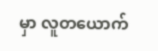မှာ လူတယောက်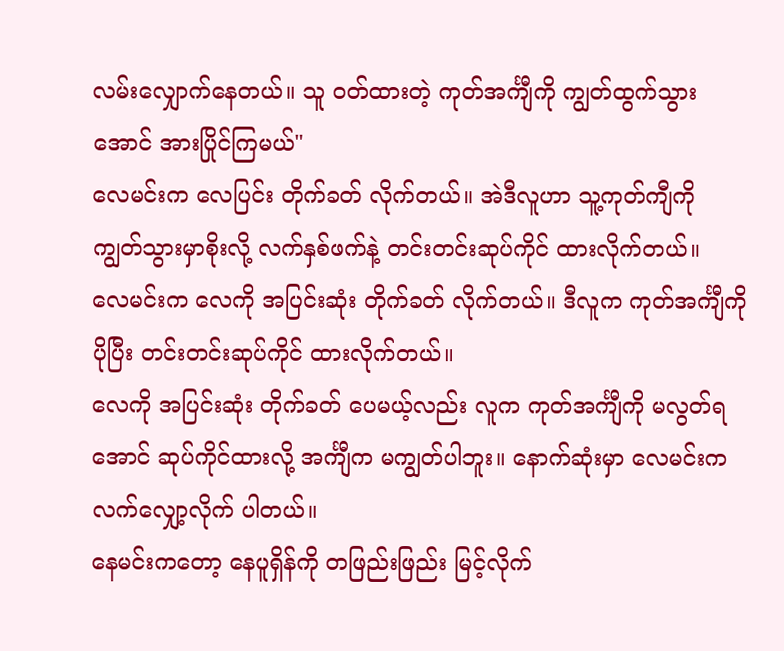လမ်းလျှောက်နေတယ်။ သူ ဝတ်ထားတဲ့ ကုတ်အင်္ကျီကို ကျွတ်ထွက်သွားအောင် အားပြိုင်ကြမယ်"
လေမင်းက လေပြင်း တိုက်ခတ် လိုက်တယ်။ အဲဒီလူဟာ သူ့ကုတ်ကျီကို ကျွတ်သွားမှာစိုးလို့ လက်နှစ်ဖက်နဲ့ တင်းတင်းဆုပ်ကိုင် ထားလိုက်တယ်။
လေမင်းက လေကို အပြင်းဆုံး တိုက်ခတ် လိုက်တယ်။ ဒီလူက ကုတ်အင်္ကျီကို ပိုပြီး တင်းတင်းဆုပ်ကိုင် ထားလိုက်တယ်။
လေကို အပြင်းဆုံး တိုက်ခတ် ပေမယ့်လည်း လူက ကုတ်အင်္ကျီကို မလွတ်ရအောင် ဆုပ်ကိုင်ထားလို့ အင်္ကျီက မကျွတ်ပါဘူး။ နောက်ဆုံးမှာ လေမင်းက လက်လျှော့လိုက် ပါတယ်။
နေမင်းကတော့ နေပူရှိန်ကို တဖြည်းဖြည်း မြင့်လိုက်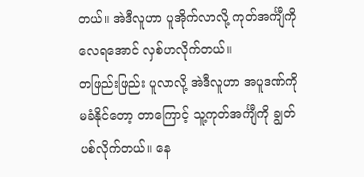တယ်။ အဲဒီလူဟာ ပူအိုက်လာလို့ ကုတ်အင်္ကျီကို လေရအောင် လှစ်ဟလိုက်တယ်။
တဖြည်းဖြည်း ပူလာလို့ အဲဒီလူဟာ အပူဒဏ်ကို မခံနိုင်တော့ တာကြောင့် သူ့ကုတ်အင်္ကျီကို ချွတ်ပစ်လိုက်တယ်။ နေ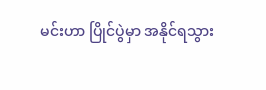မင်းဟာ ပြိုင်ပွဲမှာ အနိုင်ရသွား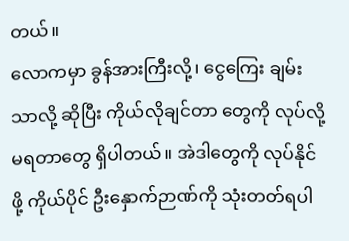တယ်။
လောကမှာ ခွန်အားကြီးလို့၊ ငွေကြေး ချမ်းသာလို့ ဆိုပြီး ကိုယ်လိုချင်တာ တွေကို လုပ်လို့ မရတာတွေ ရှိပါတယ်။ အဲဒါတွေကို လုပ်နိုင်ဖို့ ကိုယ်ပိုင် ဦးနှောက်ဉာဏ်ကို သုံးတတ်ရပါ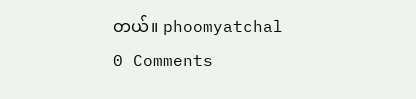တယ်။ phoomyatchal
0 Comments